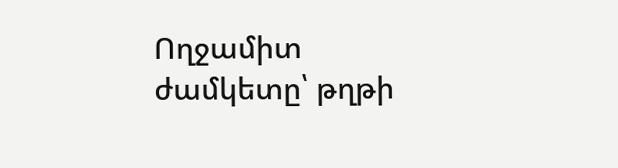Ողջամիտ ժամկետը՝ թղթի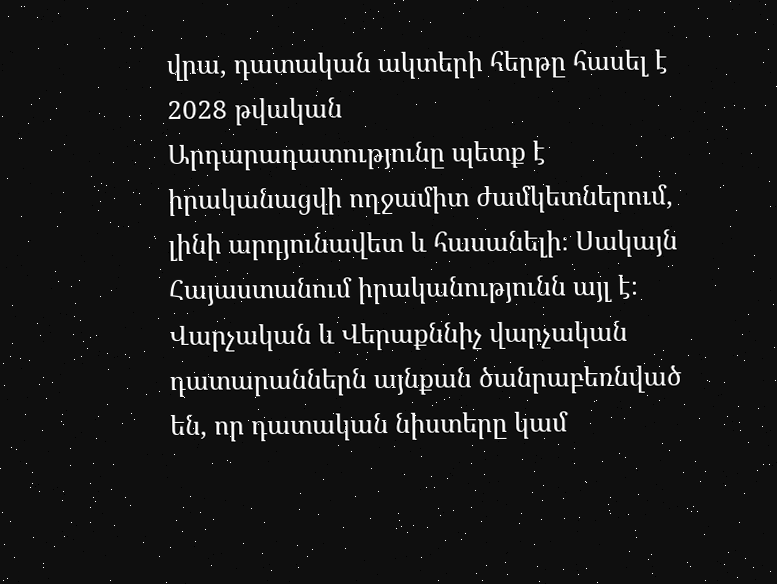վրա, դատական ակտերի հերթը հասել է 2028 թվական
Արդարադատությունը պետք է իրականացվի ողջամիտ ժամկետներում, լինի արդյունավետ և հասանելի։ Սակայն Հայաստանում իրականությունն այլ է։ Վարչական և Վերաքննիչ վարչական դատարաններն այնքան ծանրաբեռնված են, որ դատական նիստերը կամ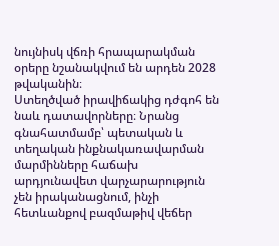նույնիսկ վճռի հրապարակման օրերը նշանակվում են արդեն 2028 թվականին։
Ստեղծված իրավիճակից դժգոհ են նաև դատավորները։ Նրանց գնահատմամբ՝ պետական և տեղական ինքնակառավարման մարմինները հաճախ արդյունավետ վարչարարություն չեն իրականացնում, ինչի հետևանքով բազմաթիվ վեճեր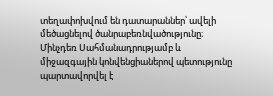տեղափոխվում են դատարաններ՝ ավելի մեծացնելով ծանրաբեռնվածությունը։
Մինչդեռ Սահմանադրությամբ և միջազգային կոնվենցիաներով պետությունը պարտավորվել է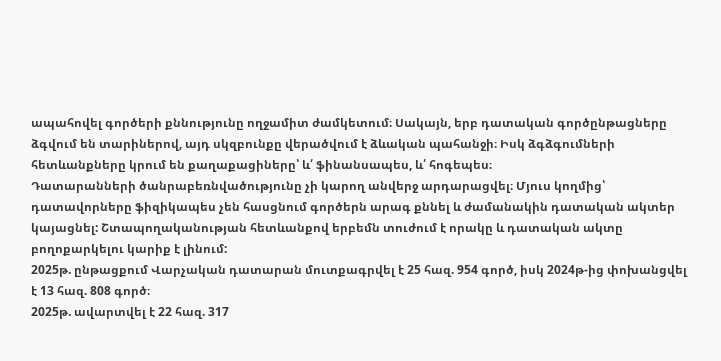ապահովել գործերի քննությունը ողջամիտ ժամկետում։ Սակայն, երբ դատական գործընթացները ձգվում են տարիներով, այդ սկզբունքը վերածվում է ձևական պահանջի։ Իսկ ձգձգումների հետևանքները կրում են քաղաքացիները՝ և՛ ֆինանսապես, և՛ հոգեպես։
Դատարանների ծանրաբեռնվածությունը չի կարող անվերջ արդարացվել։ Մյուս կողմից՝ դատավորները ֆիզիկապես չեն հասցնում գործերն արագ քննել և ժամանակին դատական ակտեր կայացնել: Շտապողականության հետևանքով երբեմն տուժում է որակը և դատական ակտը բողոքարկելու կարիք է լինում:
2025թ. ընթացքում Վարչական դատարան մուտքագրվել է 25 հազ. 954 գործ, իսկ 2024թ-ից փոխանցվել է 13 հազ. 808 գործ։
2025թ. ավարտվել է 22 հազ. 317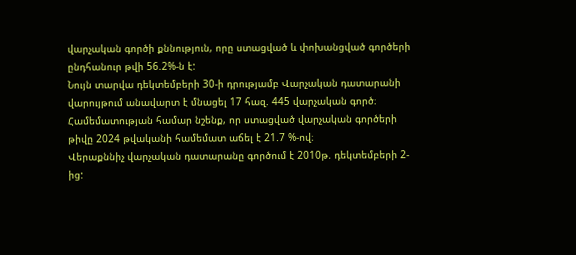վարչական գործի քննություն, որը ստացված և փոխանցված գործերի ընդհանուր թվի 56.2%-ն է:
Նույն տարվա դեկտեմբերի 30-ի դրությամբ Վարչական դատարանի վարույթում անավարտ է մնացել 17 հազ. 445 վարչական գործ։
Համեմատության համար նշենք, որ ստացված վարչական գործերի թիվը 2024 թվականի համեմատ աճել է 21.7 %-ով։
Վերաքննիչ վարչական դատարանը գործում է 2010թ. դեկտեմբերի 2-ից: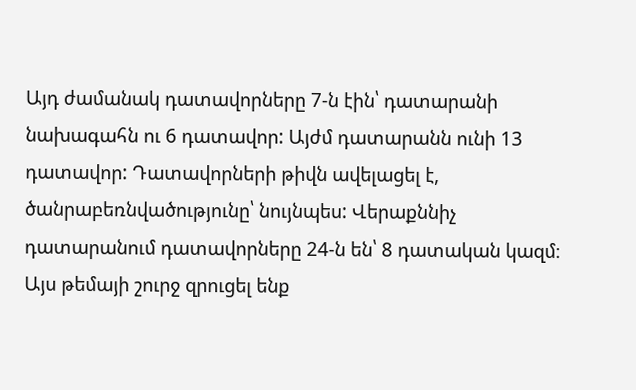Այդ ժամանակ դատավորները 7-ն էին՝ դատարանի նախագահն ու 6 դատավոր: Այժմ դատարանն ունի 13 դատավոր: Դատավորների թիվն ավելացել է, ծանրաբեռնվածությունը՝ նույնպես: Վերաքննիչ դատարանում դատավորները 24-ն են՝ 8 դատական կազմ։
Այս թեմայի շուրջ զրուցել ենք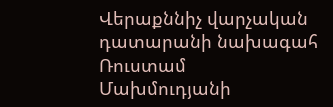Վերաքննիչ վարչական դատարանի նախագահ Ռուստամ Մախմուդյանի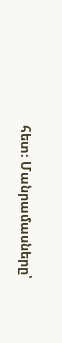հետ։ Մանրամասները՝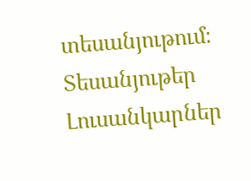տեսանյութում։
Տեսանյութեր
Լուսանկարներ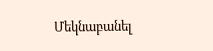Մեկնաբանել